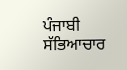ਪੰਜਾਬੀ ਸੱਭਿਆਚਾਰ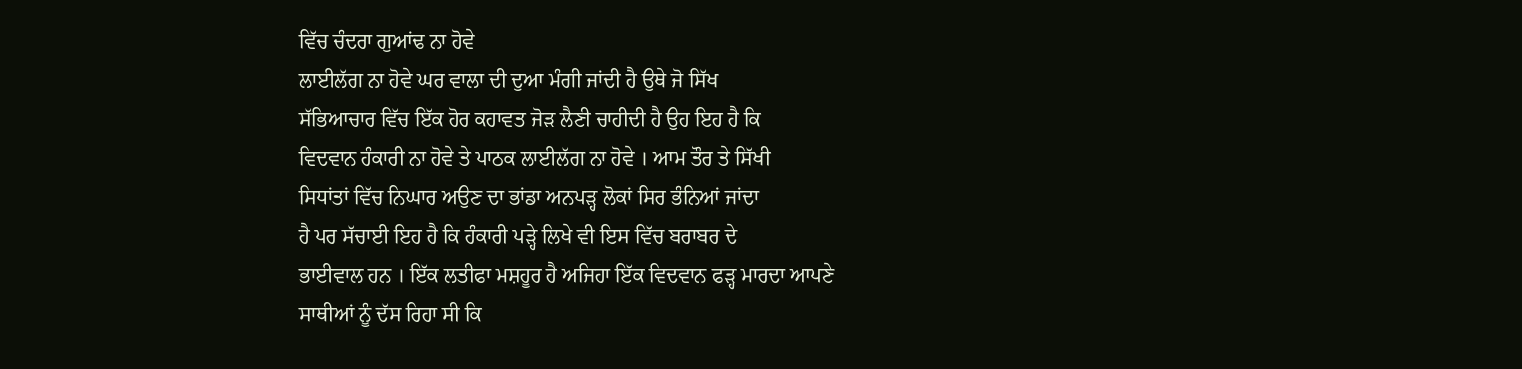ਵਿੱਚ ਚੰਦਰਾ ਗੁਆਂਢ ਨਾ ਹੋਵੇ
ਲਾਈਲੱਗ ਨਾ ਹੋਵੇ ਘਰ ਵਾਲਾ ਦੀ ਦੁਆ ਮੰਗੀ ਜਾਂਦੀ ਹੈ ਉਥੇ ਜੋ ਸਿੱਖ
ਸੱਭਿਆਚਾਰ ਵਿੱਚ ਇੱਕ ਹੋਰ ਕਹਾਵਤ ਜੋੜ ਲੈਣੀ ਚਾਹੀਦੀ ਹੈ ਉਹ ਇਹ ਹੈ ਕਿ
ਵਿਦਵਾਨ ਹੰਕਾਰੀ ਨਾ ਹੋਵੇ ਤੇ ਪਾਠਕ ਲਾਈਲੱਗ ਨਾ ਹੋਵੇ । ਆਮ ਤੌਰ ਤੇ ਸਿੱਖੀ
ਸਿਧਾਂਤਾਂ ਵਿੱਚ ਨਿਘਾਰ ਅਉਣ ਦਾ ਭਾਂਡਾ ਅਨਪੜ੍ਹ ਲੋਕਾਂ ਸਿਰ ਭੰਨਿਆਂ ਜਾਂਦਾ
ਹੈ ਪਰ ਸੱਚਾਈ ਇਹ ਹੈ ਕਿ ਹੰਕਾਰੀ ਪੜ੍ਹੇ ਲਿਖੇ ਵੀ ਇਸ ਵਿੱਚ ਬਰਾਬਰ ਦੇ
ਭਾਈਵਾਲ ਹਨ । ਇੱਕ ਲਤੀਫਾ ਮਸ਼ਹੂਰ ਹੈ ਅਜਿਹਾ ਇੱਕ ਵਿਦਵਾਨ ਫੜ੍ਹ ਮਾਰਦਾ ਆਪਣੇ
ਸਾਥੀਆਂ ਨੂੰ ਦੱਸ ਰਿਹਾ ਸੀ ਕਿ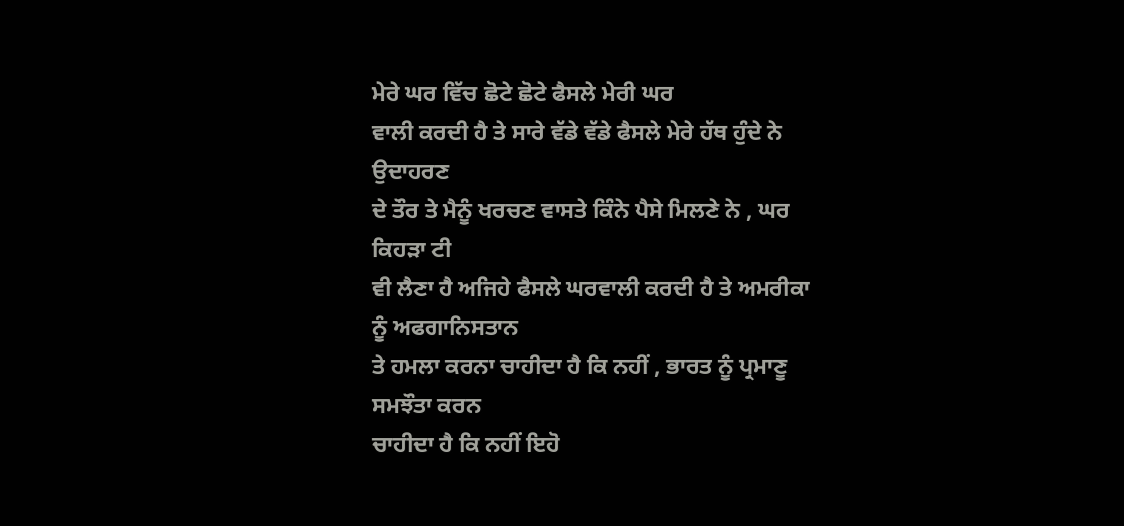ਮੇਰੇ ਘਰ ਵਿੱਚ ਛੋਟੇ ਛੋਟੇ ਫੈਸਲੇ ਮੇਰੀ ਘਰ
ਵਾਲੀ ਕਰਦੀ ਹੈ ਤੇ ਸਾਰੇ ਵੱਡੇ ਵੱਡੇ ਫੈਸਲੇ ਮੇਰੇ ਹੱਥ ਹੁੰਦੇ ਨੇ ਉਦਾਹਰਣ
ਦੇ ਤੌਰ ਤੇ ਮੈਨੂੰ ਖਰਚਣ ਵਾਸਤੇ ਕਿੰਨੇ ਪੈਸੇ ਮਿਲਣੇ ਨੇ , ਘਰ ਕਿਹੜਾ ਟੀ
ਵੀ ਲੈਣਾ ਹੈ ਅਜਿਹੇ ਫੈਸਲੇ ਘਰਵਾਲੀ ਕਰਦੀ ਹੈ ਤੇ ਅਮਰੀਕਾ ਨੂੰ ਅਫਗਾਨਿਸਤਾਨ
ਤੇ ਹਮਲਾ ਕਰਨਾ ਚਾਹੀਦਾ ਹੈ ਕਿ ਨਹੀਂ , ਭਾਰਤ ਨੂੰ ਪ੍ਰਮਾਣੂ ਸਮਝੌਤਾ ਕਰਨ
ਚਾਹੀਦਾ ਹੈ ਕਿ ਨਹੀਂ ਇਹੋ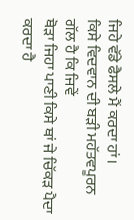ਜਿਹੇ ਵੱਡੇ ਫੈਸਲੇ ਮੈਂ ਕਰਦਾ ਹਾਂ।
ਕਿਸੇ ਵਿਦਵਾਨ ਦੀ ਬੜੀ ਮਹੱਤਵਪੂਰਨ ਗੱਲ ਹੈ ਕਿ ਜਿਵੇਂ
ਥੋੜਾ ਜਿਹਾ ਪਾਣੀ ਕਿਸੇ ਥਾਂ ਜੇ ਚਿੱਕੜ ਪੈਦਾ ਕਰਦਾ ਹੈ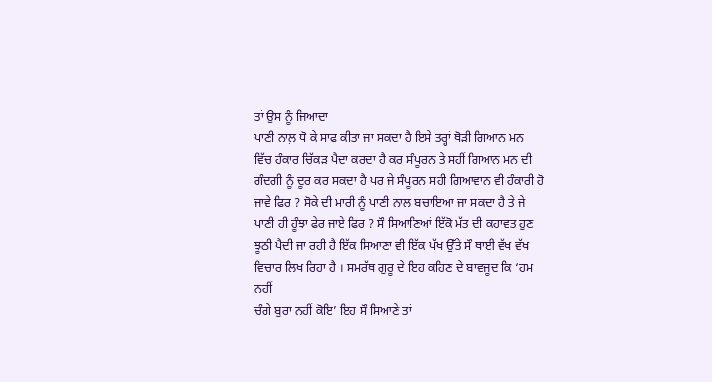ਤਾਂ ਉਸ ਨੂੰ ਜਿਆਦਾ
ਪਾਣੀ ਨਾਲ਼ ਧੋ ਕੇ ਸਾਫ ਕੀਤਾ ਜਾ ਸਕਦਾ ਹੈ ਇਸੇ ਤਰ੍ਹਾਂ ਥੋੜੀ ਗਿਆਨ ਮਨ
ਵਿੱਚ ਹੰਕਾਰ ਚਿੱਕੜ ਪੈਦਾ ਕਰਦਾ ਹੈ ਕਰ ਸੰਪੂਰਨ ਤੇ ਸਹੀਂ ਗਿਆਨ ਮਨ ਦੀ
ਗੰਦਗੀ ਨੂੰ ਦੂਰ ਕਰ ਸਕਦਾ ਹੈ ਪਰ ਜੇ ਸੰਪੂਰਨ ਸਹੀ ਗਿਆਵਾਨ ਵੀ ਹੰਕਾਰੀ ਹੋ
ਜਾਵੇ ਫਿਰ ? ਸੋਕੇ ਦੀ ਮਾਰੀ ਨੂੰ ਪਾਣੀ ਨਾਲ ਬਚਾਇਆ ਜਾ ਸਕਦਾ ਹੈ ਤੇ ਜੇ
ਪਾਣੀ ਹੀ ਹੂੰਝਾ ਫੇਰ ਜਾਏ ਫਿਰ ? ਸੌ ਸਿਆਣਿਆਂ ਇੱਕੋ ਮੱਤ ਦੀ ਕਹਾਵਤ ਹੁਣ
ਝੂਠੀ ਪੈਦੀ ਜਾ ਰਹੀ ਹੈ ਇੱਕ ਸਿਆਣਾ ਵੀ ਇੱਕ ਪੱਖ ਉੱਤੇ ਸੌ ਥਾਈ ਵੱਖ ਵੱਖ
ਵਿਚਾਰ ਲਿਖ ਰਿਹਾ ਹੈ । ਸਮਰੱਥ ਗੁਰੂ ਦੇ ਇਹ ਕਹਿਣ ਦੇ ਬਾਵਜੂਦ ਕਿ ‘ਹਮ ਨਹੀਂ
ਚੰਗੇ ਬੁਰਾ ਨਹੀਂ ਕੋਇ’ ਇਹ ਸੌ ਸਿਆਣੇ ਤਾਂ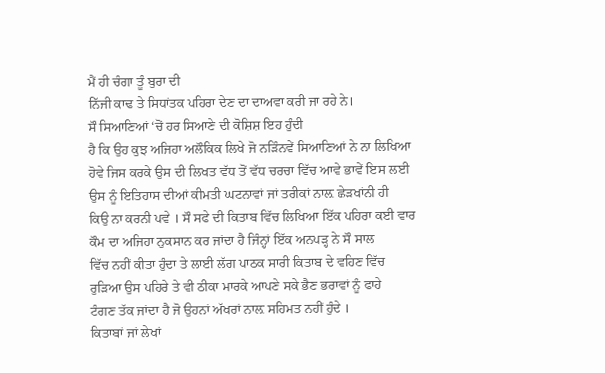ਮੈਂ ਹੀ ਚੰਗਾ ਤੂੰ ਬੁਰਾ ਦੀ
ਨਿੱਜੀ ਕਾਢ ਤੇ ਸਿਧਾਂਤਕ ਪਹਿਰਾ ਦੇਣ ਦਾ ਦਾਅਵਾ ਕਰੀ ਜਾ ਰਹੇ ਨੇ।
ਸੌ ਸਿਆਣਿਆਂ ‘ਚੋਂ ਹਰ ਸਿਆਣੇ ਦੀ ਕੋਸ਼ਿਸ਼ ਇਹ ਹੁੰਦੀ
ਹੈ ਕਿ ਉਹ ਕੁਝ ਅਜਿਹਾ ਅਲੌਕਿਕ ਲਿਖੇ ਜੋ ਨੜਿੰਨਵੇਂ ਸਿਆਣਿਆਂ ਨੇ ਨਾ ਲਿਖਿਆ
ਹੋਵੇ ਜਿਸ ਕਰਕੇ ਉਸ ਦੀ ਲਿਖਤ ਵੱਧ ਤੋਂ ਵੱਧ ਚਰਚਾ ਵਿੱਚ ਆਵੇ ਭਾਵੇਂ ਇਸ ਲਈ
ਉਸ ਨੂੰ ਇਤਿਹਾਸ ਦੀਆਂ ਕੀਮਤੀ ਘਟਨਾਵਾਂ ਜਾਂ ਤਰੀਕਾਂ ਨਾਲ਼ ਛੇੜਖਾਂਨੀ ਹੀ
ਕਿਉ ਨਾ ਕਰਨੀ ਪਵੇ । ਸੌ ਸਫੇ ਦੀ ਕਿਤਾਬ ਵਿੱਚ ਲਿਖਿਆ ਇੱਕ ਪਹਿਰਾ ਕਈ ਵਾਰ
ਕੌਮ ਦਾ ਅਜਿਹਾ ਨੁਕਸਾਨ ਕਰ ਜਾਂਦਾ ਹੈ ਜਿੰਨ੍ਹਾਂ ਇੱਕ ਅਨਪੜ੍ਹ ਨੇ ਸੌ ਸਾਲ
ਵਿੱਚ ਨਹੀਂ ਕੀਤਾ ਹੁੰਦਾ ਤੇ ਲਾਈ ਲੱਗ ਪਾਠਕ ਸਾਰੀ ਕਿਤਾਬ ਦੇ ਵਹਿਣ ਵਿੱਚ
ਰੁੜਿਆ ਉਸ ਪਹਿਰੇ ਤੇ ਵੀ ਠੀਕਾ ਮਾਰਕੇ ਆਪਣੇ ਸਕੇ ਭੈਣ ਭਰਾਵਾਂ ਨੂੰ ਫਾਹੇ
ਟੰਗਣ ਤੱਕ ਜਾਂਦਾ ਹੈ ਜੋ ਉਹਨਾਂ ਅੱਖਰਾਂ ਨਾਲ਼ ਸਹਿਮਤ ਨਹੀਂ ਹੁੰਦੇ ।
ਕਿਤਾਬਾਂ ਜਾਂ ਲੇਖਾਂ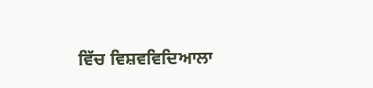ਵਿੱਚ ਵਿਸ਼ਵਵਿਦਿਆਲਾ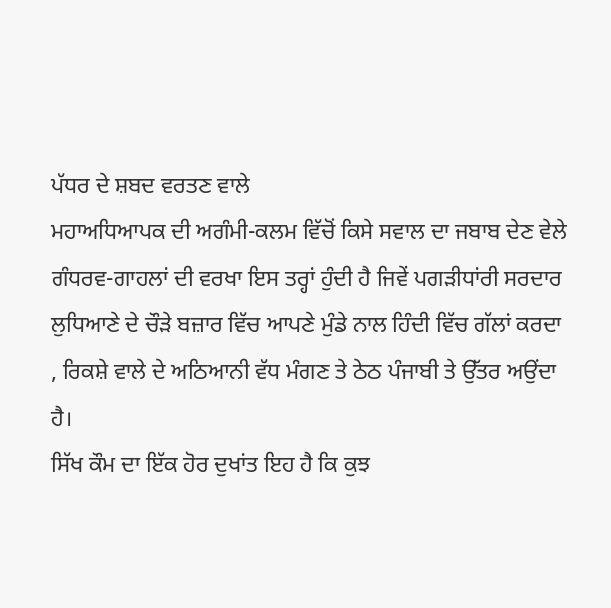ਪੱਧਰ ਦੇ ਸ਼ਬਦ ਵਰਤਣ ਵਾਲੇ
ਮਹਾਅਧਿਆਪਕ ਦੀ ਅਗੰਮੀ-ਕਲਮ ਵਿੱਚੋਂ ਕਿਸੇ ਸਵਾਲ ਦਾ ਜਬਾਬ ਦੇਣ ਵੇਲੇ
ਗੰਧਰਵ-ਗਾਹਲਾਂ ਦੀ ਵਰਖਾ ਇਸ ਤਰ੍ਹਾਂ ਹੁੰਦੀ ਹੈ ਜਿਵੇਂ ਪਗੜੀਧਾਂਰੀ ਸਰਦਾਰ
ਲੁਧਿਆਣੇ ਦੇ ਚੌੜੇ ਬਜ਼ਾਰ ਵਿੱਚ ਆਪਣੇ ਮੁੰਡੇ ਨਾਲ ਹਿੰਦੀ ਵਿੱਚ ਗੱਲਾਂ ਕਰਦਾ
, ਰਿਕਸ਼ੇ ਵਾਲੇ ਦੇ ਅਠਿਆਨੀ ਵੱਧ ਮੰਗਣ ਤੇ ਠੇਠ ਪੰਜਾਬੀ ਤੇ ਉੱਤਰ ਅਉਂਦਾ
ਹੈ।
ਸਿੱਖ ਕੌਮ ਦਾ ਇੱਕ ਹੋਰ ਦੁਖਾਂਤ ਇਹ ਹੈ ਕਿ ਕੁਝ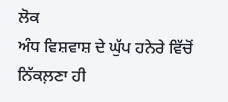ਲੋਕ
ਅੰਧ ਵਿਸ਼ਵਾਸ਼ ਦੇ ਘੁੱਪ ਹਨੇਰੇ ਵਿੱਚੋਂ ਨਿੱਕਲ਼ਣਾ ਹੀ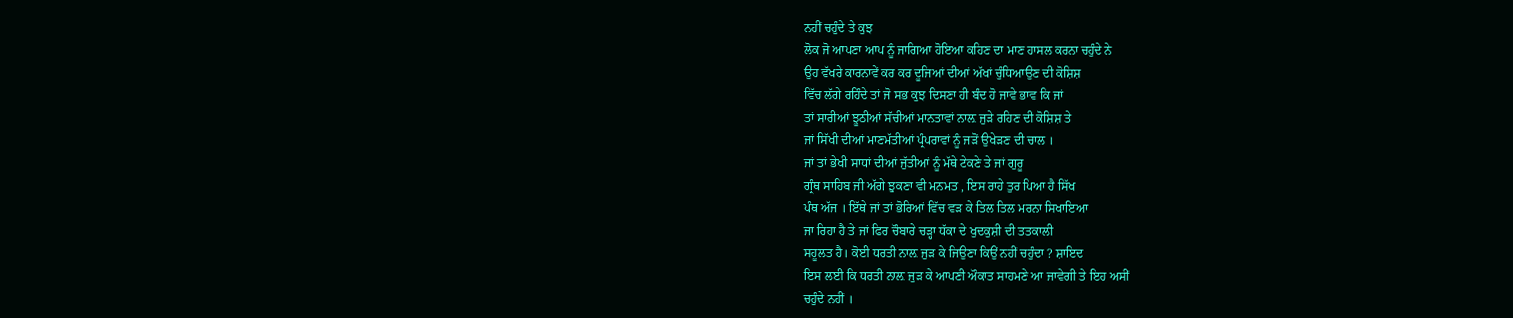ਨਹੀਂ ਚਹੁੰਦੇ ਤੇ ਕੁਝ
ਲੋਕ ਜੋ ਆਪਣਾ ਆਪ ਨੂੰ ਜਾਗਿਆ ਹੋਇਆ ਕਹਿਣ ਦਾ ਮਾਣ ਹਾਸਲ ਕਰਨਾ ਚਹੁੰਦੇ ਨੇ
ਉਹ ਵੱਖਰੇ ਕਾਰਨਾਵੇਂ ਕਰ ਕਰ ਦੂਜਿਆਂ ਦੀਆਂ ਅੱਖਾਂ ਚੁੰਧਿਆਉਣ ਦੀ ਕੋਸ਼ਿਸ਼
ਵਿੱਚ ਲੱਗੇ ਰਹਿੰਦੇ ਤਾਂ ਜੋ ਸਭ ਕੁਝ ਦਿਸਣਾ ਹੀ ਬੰਦ ਹੋ ਜਾਵੇ ਭਾਵ ਕਿ ਜਾਂ
ਤਾਂ ਸਾਰੀਆਂ ਝੂਠੀਆਂ ਸੱਚੀਆਂ ਮਾਨਤਾਵਾਂ ਨਾਲ਼ ਜੁੜੇ ਰਹਿਣ ਦੀ ਕੋਸ਼ਿਸ਼ ਤੇ
ਜਾਂ ਸਿੱਖੀ ਦੀਆਂ ਮਾਣਮੱਤੀਆਂ ਪ੍ਰੰਪਰਾਵਾਂ ਨੂੰ ਜੜੋਂ ਉਖੇੜਣ ਦੀ ਚਾਲ ।
ਜਾਂ ਤਾਂ ਭੇਖੀ ਸਾਧਾਂ ਦੀਆਂ ਜੁੱਤੀਆਂ ਨੂੰ ਮੱਥੇ ਟੇਕਣੇ ਤੇ ਜਾਂ ਗੁਰੂ
ਗ੍ਰੰਥ ਸਾਹਿਬ ਜੀ ਅੱਗੇ ਝੁਕਣਾ ਵੀ ਮਨਮਤ , ਇਸ ਰਾਹੇ ਤੁਰ ਪਿਆ ਹੈ ਸਿੱਖ
ਪੰਥ ਅੱਜ । ਇੱਥੇ ਜਾਂ ਤਾਂ ਭੋਰਿਆਂ ਵਿੱਚ ਵੜ ਕੇ ਤਿਲ ਤਿਲ ਮਰਨਾ ਸਿਖਾਇਆ
ਜਾ ਰਿਹਾ ਹੈ ਤੇ ਜਾਂ ਫਿਰ ਚੌਬਾਰੇ ਚੜ੍ਹਾ ਧੱਕਾ ਦੇ ਖੁਦਕੁਸ਼ੀ ਦੀ ਤਤਕਾਲੀ
ਸਹੂਲਤ ਹੈ। ਕੋਈ ਧਰਤੀ ਨਾਲ਼ ਜੁੜ ਕੇ ਜਿਉਣਾ ਕਿਉਂ ਨਹੀਂ ਚਹੁੰਦਾ ? ਸ਼ਾਇਦ
ਇਸ ਲਈ ਕਿ ਧਰਤੀ ਨਾਲ਼ ਜੁੜ ਕੇ ਆਪਣੀ ਔਕਾਤ ਸਾਹਮਣੇ ਆ ਜਾਵੇਗੀ ਤੇ ਇਹ ਅਸੀਂ
ਚਹੁੰਦੇ ਨਹੀਂ ।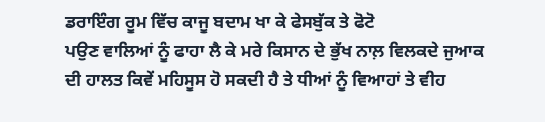ਡਰਾਇੰਗ ਰੂਮ ਵਿੱਚ ਕਾਜੂ ਬਦਾਮ ਖਾ ਕੇ ਫੇਸਬੁੱਕ ਤੇ ਫੋਟੋ
ਪਉਣ ਵਾਲਿਆਂ ਨੂੰ ਫਾਹਾ ਲੈ ਕੇ ਮਰੇ ਕਿਸਾਨ ਦੇ ਭੁੱਖ ਨਾਲ਼ ਵਿਲਕਦੇ ਜੁਆਕ
ਦੀ ਹਾਲਤ ਕਿਵੇਂ ਮਹਿਸੂਸ ਹੋ ਸਕਦੀ ਹੈ ਤੇ ਧੀਆਂ ਨੂੰ ਵਿਆਹਾਂ ਤੇ ਵੀਹ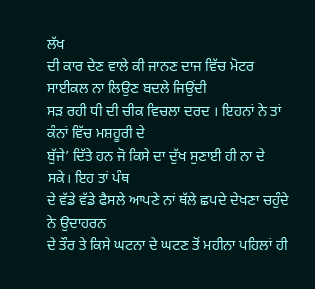ਲੱਖ
ਦੀ ਕਾਰ ਦੇਣ ਵਾਲੇ ਕੀ ਜਾਨਣ ਦਾਜ ਵਿੱਚ ਮੋਟਰ ਸਾਈਕਲ ਨਾ ਲਿਉਣ ਬਦਲੇ ਜਿਉਂਦੀ
ਸੜ ਰਹੀ ਧੀ ਦੀ ਚੀਕ ਵਿਚਲਾ ਦਰਦ । ਇਹਨਾਂ ਨੇ ਤਾਂ ਕੰਨਾਂ ਵਿੱਚ ਮਸ਼ਹੂਰੀ ਦੇ
ਬੁੱਜੇ’ ਦਿੱਤੇ ਹਨ ਜੋ ਕਿਸੇ ਦਾ ਦੁੱਖ ਸੁਣਾਈ ਹੀ ਨਾ ਦੇ ਸਕੇ। ਇਹ ਤਾਂ ਪੰਥ
ਦੇ ਵੱਡੇ ਵੱਡੇ ਫੈਸਲੇ ਆਪਣੇ ਨਾਂ ਥੱਲੇ ਛਪਦੇ ਦੇਖਣਾ ਚਹੁੰਦੇ ਨੇ ਉਦਾਹਰਨ
ਦੇ ਤੌਰ ਤੇ ਕਿਸੇ ਘਟਨਾ ਦੇ ਘਟਣ ਤੋਂ ਮਹੀਨਾ ਪਹਿਲਾਂ ਹੀ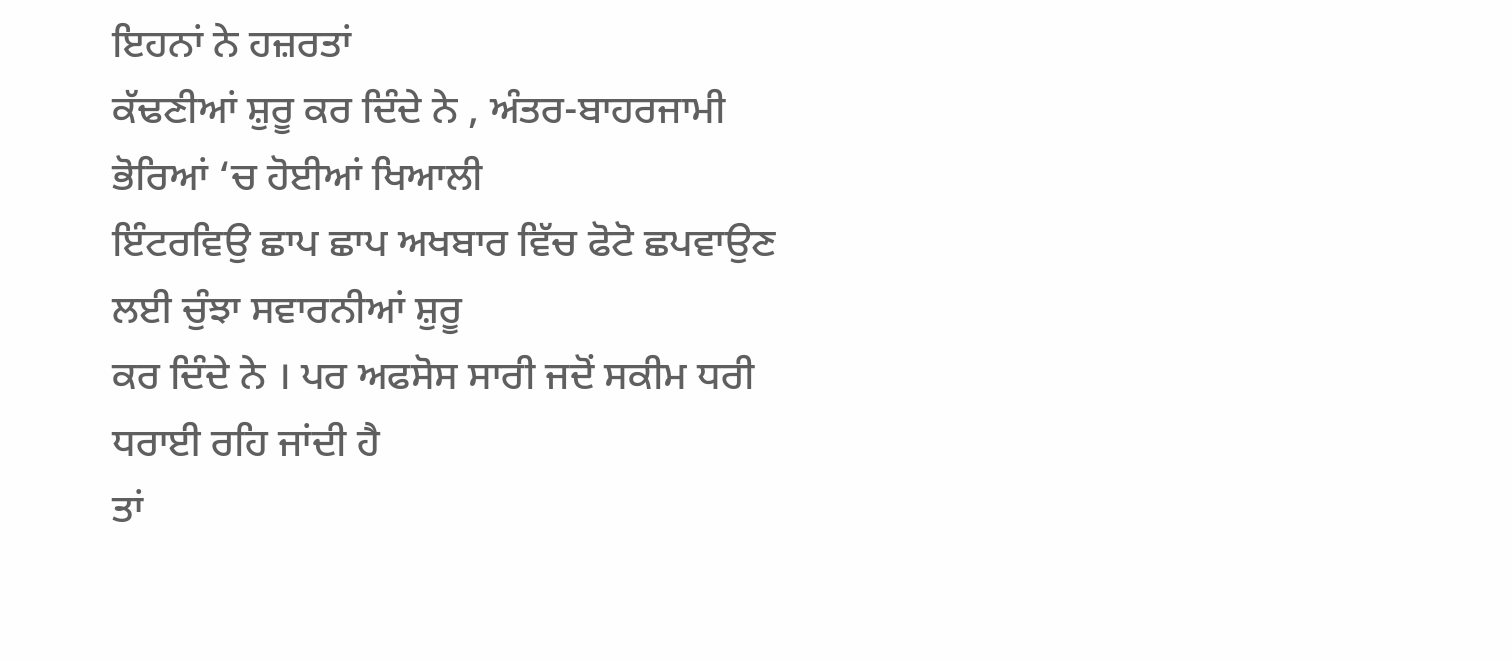ਇਹਨਾਂ ਨੇ ਹਜ਼ਰਤਾਂ
ਕੱਢਣੀਆਂ ਸ਼ੁਰੂ ਕਰ ਦਿੰਦੇ ਨੇ , ਅੰਤਰ-ਬਾਹਰਜਾਮੀ ਭੋਰਿਆਂ ‘ਚ ਹੋਈਆਂ ਖਿਆਲੀ
ਇੰਟਰਵਿਉ ਛਾਪ ਛਾਪ ਅਖਬਾਰ ਵਿੱਚ ਫੋਟੋ ਛਪਵਾਉਣ ਲਈ ਚੁੰਝਾ ਸਵਾਰਨੀਆਂ ਸ਼ੁਰੂ
ਕਰ ਦਿੰਦੇ ਨੇ । ਪਰ ਅਫਸੋਸ ਸਾਰੀ ਜਦੋਂ ਸਕੀਮ ਧਰੀ ਧਰਾਈ ਰਹਿ ਜਾਂਦੀ ਹੈ
ਤਾਂ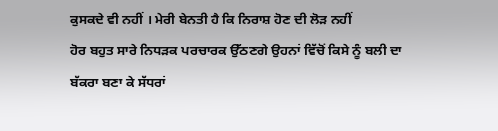ਕੁਸਕਦੇ ਵੀ ਨਹੀਂ । ਮੇਰੀ ਬੇਨਤੀ ਹੈ ਕਿ ਨਿਰਾਸ਼ ਹੋਣ ਦੀ ਲੋੜ ਨਹੀਂ
ਹੋਰ ਬਹੁਤ ਸਾਰੇ ਨਿਧੜਕ ਪਰਚਾਰਕ ਉੱਠਣਗੇ ਉਹਨਾਂ ਵਿੱਚੋਂ ਕਿਸੇ ਨੂੰ ਬਲੀ ਦਾ
ਬੱਕਰਾ ਬਣਾ ਕੇ ਸੱਧਰਾਂ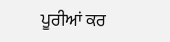ਪੂਰੀਆਂ ਕਰ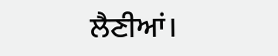ਲੈਣੀਆਂ।